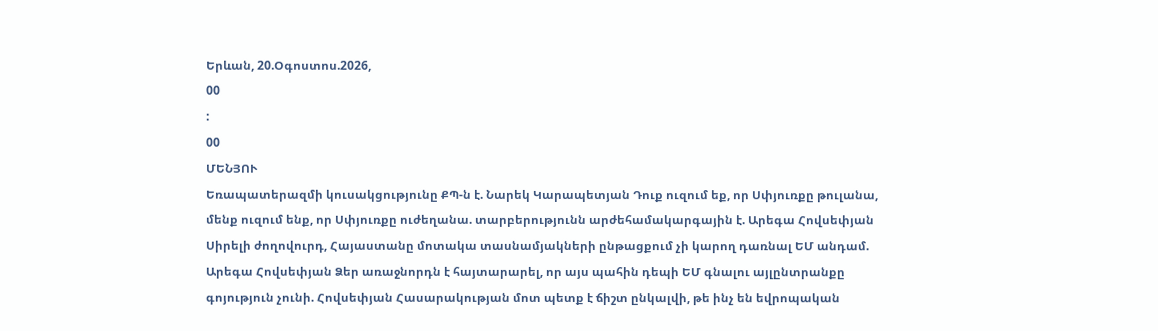Երևան, 20.Օգոստոս.2026,
00
:
00
ՄԵՆՅՈՒ
Եռապատերազմի կուսակցությունը ՔՊ-ն է. Նարեկ Կարապետյան Դուք ուզում եք, որ Սփյուռքը թուլանա, մենք ուզում ենք, որ Սփյուռքը ուժեղանա. տարբերությունն արժեհամակարգային է. Արեգա Հովսեփյան Սիրելի ժողովուրդ, Հայաստանը մոտակա տասնամյակների ընթացքում չի կարող դառնալ ԵՄ անդամ. Արեգա Հովսեփյան Ձեր առաջնորդն է հայտարարել, որ այս պահին դեպի ԵՄ գնալու այլընտրանքը գոյություն չունի. Հովսեփյան Հասարակության մոտ պետք է ճիշտ ընկալվի, թե ինչ են եվրոպական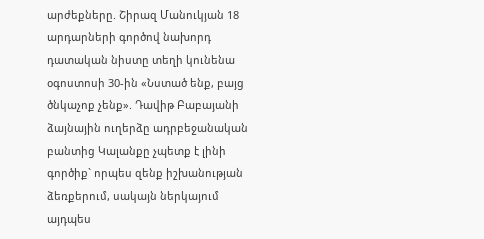արժեքները. Շիրազ Մանուկյան 18 արդարների գործով նախորդ դատական նիստը տեղի կունենա օգոստոսի 30-ին «Նստած ենք, բայց ծնկաչոք չենք». Դավիթ Բաբայանի ձայնային ուղերձը ադրբեջանական բանտից Կալանքը չպետք է լինի գործիք` որպես զենք իշխանության ձեռքերում, սակայն ներկայում այդպես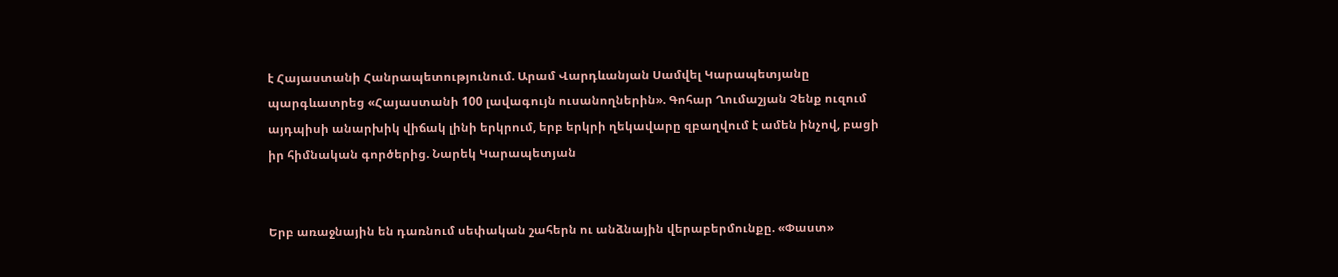է Հայաստանի Հանրապետությունում. Արամ Վարդևանյան Սամվել Կարապետյանը պարգևատրեց «Հայաստանի 100 լավագույն ուսանողներին». Գոհար Ղումաշյան Չենք ուզում այդպիսի անարխիկ վիճակ լինի երկրում, երբ երկրի ղեկավարը զբաղվում է ամեն ինչով, բացի իր հիմնական գործերից. Նարեկ Կարապետյան


Երբ առաջնային են դառնում սեփական շահերն ու անձնային վերաբերմունքը. «Փաստ»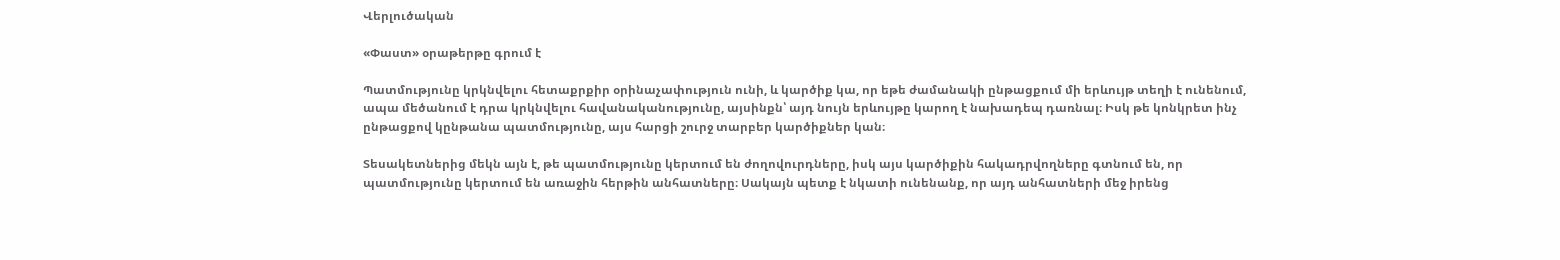Վերլուծական

«Փաստ» օրաթերթը գրում է

Պատմությունը կրկնվելու հետաքրքիր օրինաչափություն ունի, և կարծիք կա, որ եթե ժամանակի ընթացքում մի երևույթ տեղի է ունենում, ապա մեծանում է դրա կրկնվելու հավանականությունը, այսինքն՝ այդ նույն երևույթը կարող է նախադեպ դառնալ։ Իսկ թե կոնկրետ ինչ ընթացքով կընթանա պատմությունը, այս հարցի շուրջ տարբեր կարծիքներ կան։

Տեսակետներից մեկն այն է, թե պատմությունը կերտում են ժողովուրդները, իսկ այս կարծիքին հակադրվողները գտնում են, որ պատմությունը կերտում են առաջին հերթին անհատները։ Սակայն պետք է նկատի ունենանք, որ այդ անհատների մեջ իրենց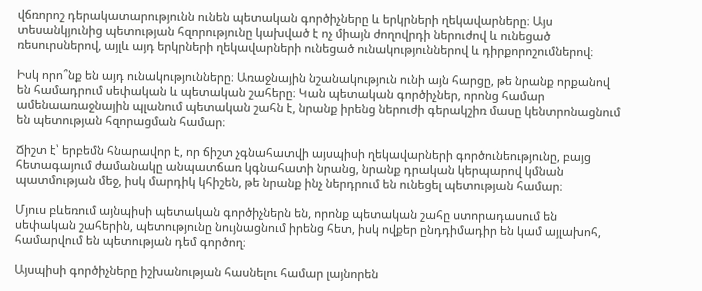վճռորոշ դերակատարությունն ունեն պետական գործիչները և երկրների ղեկավարները։ Այս տեսանկյունից պետության հզորությունը կախված է ոչ միայն ժողովրդի ներուժով և ունեցած ռեսուրսներով, այլև այդ երկրների ղեկավարների ունեցած ունակություններով և դիրքորոշումներով։

Իսկ որո՞նք են այդ ունակությունները։ Առաջնային նշանակություն ունի այն հարցը, թե նրանք որքանով են համադրում սեփական և պետական շահերը։ Կան պետական գործիչներ, որոնց համար ամենաառաջնային պլանում պետական շահն է, նրանք իրենց ներուժի գերակշիռ մասը կենտրոնացնում են պետության հզորացման համար։

Ճիշտ է՝ երբեմն հնարավոր է, որ ճիշտ չգնահատվի այսպիսի ղեկավարների գործունեությունը, բայց հետագայում ժամանակը անպատճառ կգնահատի նրանց, նրանք դրական կերպարով կմնան պատմության մեջ, իսկ մարդիկ կհիշեն, թե նրանք ինչ ներդրում են ունեցել պետության համար։

Մյուս բևեռում այնպիսի պետական գործիչներն են, որոնք պետական շահը ստորադասում են սեփական շահերին, պետությունը նույնացնում իրենց հետ, իսկ ովքեր ընդդիմադիր են կամ այլախոհ, համարվում են պետության դեմ գործող։

Այսպիսի գործիչները իշխանության հասնելու համար լայնորեն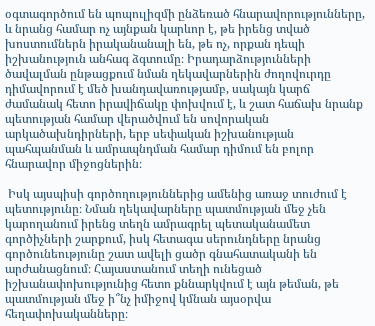օգտագործում են պոպուլիզմի ընձեռած հնարավորությունները, և նրանց համար ոչ այնքան կարևոր է, թե իրենց տված խոստումներն իրականանալի են, թե ոչ, որքան դեպի իշխանություն անհագ ձգտումը։ Իրադարձությունների ծավալման ընթացքում նման ղեկավարներին ժողովուրդը դիմավորում է մեծ խանդավառությամբ, սակայն կարճ ժամանակ հետո իրավիճակը փոխվում է, և շատ հաճախ նրանք պետության համար վերածվում են սովորական արկածախնդիրների, երբ սեփական իշխանության պահպանման և ամրապնդման համար դիմում են բոլոր հնարավոր միջոցներին։

 Իսկ այսպիսի գործողություններից ամենից առաջ տուժում է պետությունը։ Նման ղեկավարները պատմության մեջ չեն կարողանում իրենց տեղն ամրագրել պետականամետ գործիչների շարքում, իսկ հետագա սերունդները նրանց գործունեությունը շատ ավելի ցածր գնահատականի են արժանացնում։ Հայաստանում տեղի ունեցած իշխանափոխությունից հետո քննարկվում է այն թեման, թե պատմության մեջ ի՞նչ իմիջով կմնան այսօրվա հեղափոխականները։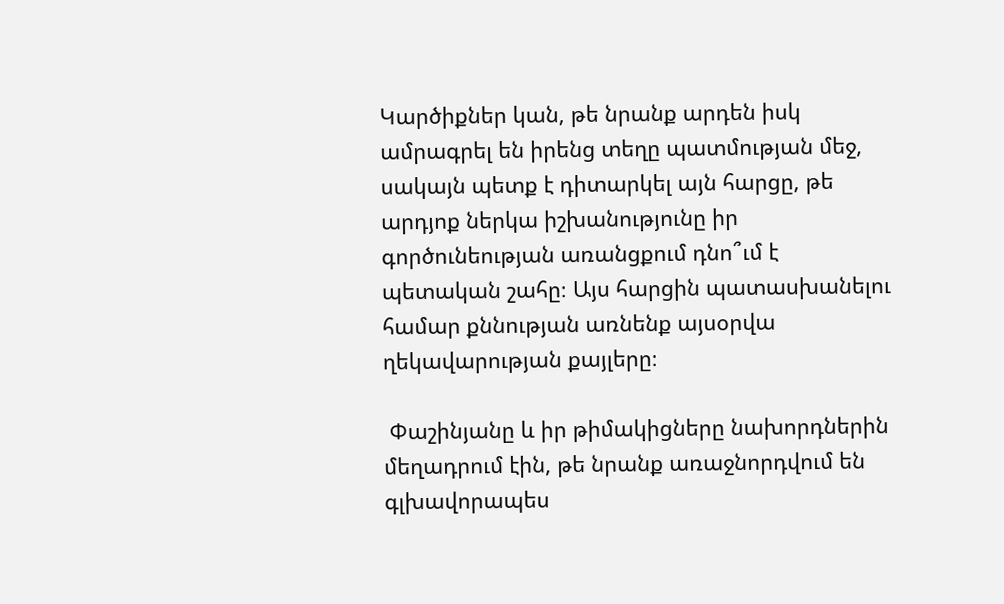Կարծիքներ կան, թե նրանք արդեն իսկ ամրագրել են իրենց տեղը պատմության մեջ, սակայն պետք է դիտարկել այն հարցը, թե արդյոք ներկա իշխանությունը իր գործունեության առանցքում դնո՞ւմ է պետական շահը։ Այս հարցին պատասխանելու համար քննության առնենք այսօրվա ղեկավարության քայլերը։

 Փաշինյանը և իր թիմակիցները նախորդներին մեղադրում էին, թե նրանք առաջնորդվում են գլխավորապես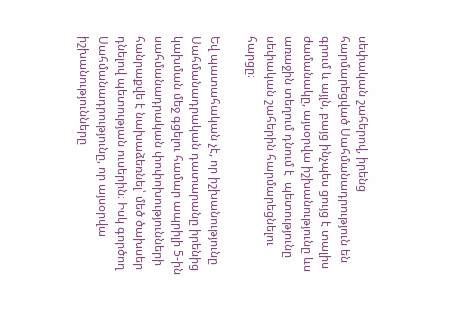սեփական շահերով, իրենց հարմարեցված Սահմանադրություն են գրում և այլն, բայց ինչպես ցույց է տալիս ժամանակը, այսօրվա իշխանությունը ևս առաջին տեղում դնում է  պետությունը սեփական շահերին հարմարեցնելու հարցը։

Եվ պատահական չէ, որ իշխանությունը Սահմանադրական դատարանը իրենից կախման մեջ գցելու համար ապրիլի 5-ին սահմանադրական փոփոխությունների հանրաքվե է նախաձեռնել՝ մեծ ծախսեր դնելով պետության ուսերին։ Իսկ գործող Սահմանադրությունը, որ այսօրվա իշխանությունները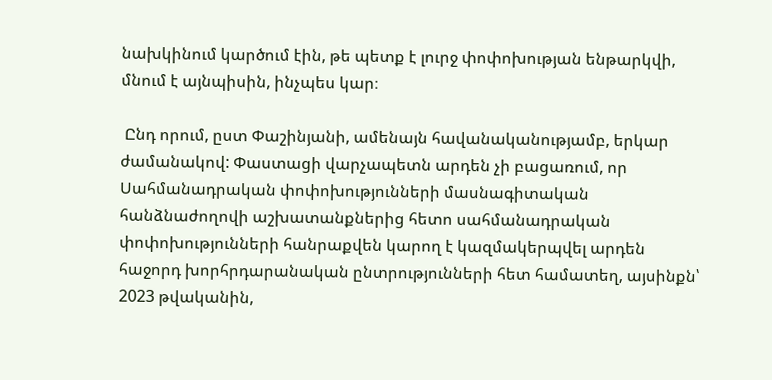նախկինում կարծում էին, թե պետք է լուրջ փոփոխության ենթարկվի, մնում է այնպիսին, ինչպես կար։

 Ընդ որում, ըստ Փաշինյանի, ամենայն հավանականությամբ, երկար ժամանակով: Փաստացի վարչապետն արդեն չի բացառում, որ Սահմանադրական փոփոխությունների մասնագիտական հանձնաժողովի աշխատանքներից հետո սահմանադրական փոփոխությունների հանրաքվեն կարող է կազմակերպվել արդեն հաջորդ խորհրդարանական ընտրությունների հետ համատեղ, այսինքն՝ 2023 թվականին,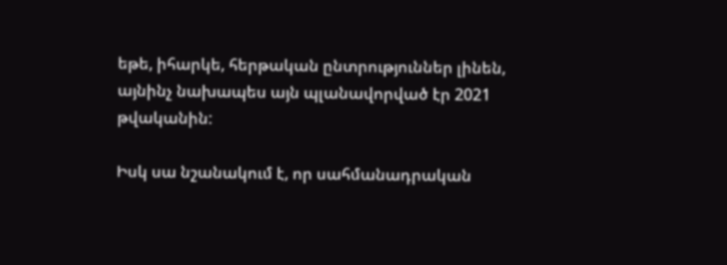եթե, իհարկե, հերթական ընտրություններ լինեն, այնինչ նախապես այն պլանավորված էր 2021 թվականին:

Իսկ սա նշանակում է, որ սահմանադրական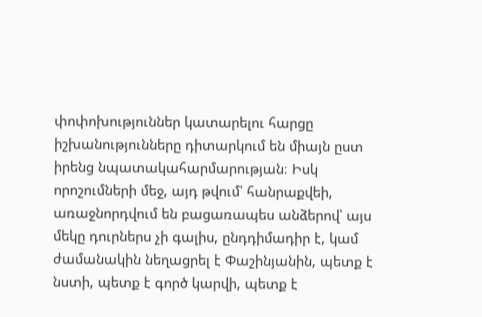փոփոխություններ կատարելու հարցը իշխանությունները դիտարկում են միայն ըստ իրենց նպատակահարմարության։ Իսկ որոշումների մեջ, այդ թվում՝ հանրաքվեի, առաջնորդվում են բացառապես անձերով՝ այս մեկը դուրներս չի գալիս, ընդդիմադիր է, կամ ժամանակին նեղացրել է Փաշինյանին, պետք է նստի, պետք է գործ կարվի, պետք է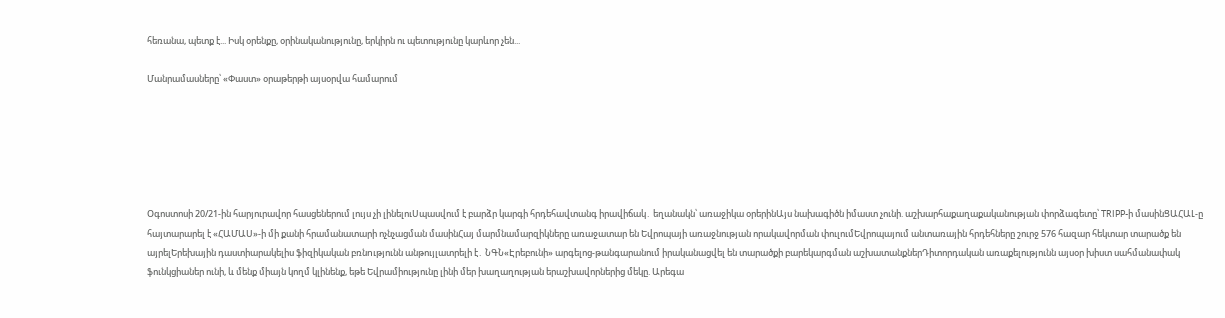հեռանա, պետք է... Իսկ օրենքը, օրինականությունը, երկիրն ու պետությունը կարևոր չեն...

Մանրամասները՝ «Փաստ» օրաթերթի այսօրվա համարում






Օգոստոսի 20/21-ին հարյուրավոր հասցեներում լույս չի լինելուՍպասվում է բարձր կարգի հրդեհավտանգ իրավիճակ․ եղանակն՝ առաջիկա օրերինԱյս նախագիծն իմաստ չունի. աշխարհաքաղաքականության փորձագետը՝ TRIPP-ի մասինՑԱՀԱԼ-ը հայտարարել է «ՀԱՄԱՍ»-ի մի քանի հրամանատարի ոչնչացման մասինՀայ մարմնամարզիկները առաջատար են Եվրոպայի առաջնության որակավորման փուլումԵվրոպայում անտառային հրդեհները շուրջ 576 հազար հեկտար տարածք են այրելԵրեխային դաստիարակելիս ֆիզիկական բռնnւթյունն անթույլատրելի է․ ՆԳՆ«Էրեբունի» արգելոց-թանգարանում իրականացվել են տարածքի բարեկարգման աշխատանքներԴիտորդական առաքելությունն այսօր խիստ սահմանափակ ֆունկցիաներ ունի, և մենք միայն կողմ կլինենք, եթե Եվրամիությունը լինի մեր խաղաղության երաշխավորներից մեկը. Արեգա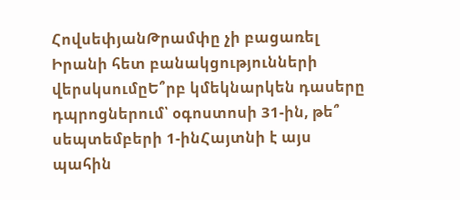ՀովսեփյանԹրամփը չի բացառել Իրանի հետ բանակցությունների վերսկսումըԵ՞րբ կմեկնարկեն դասերը դպրոցներում՝ օգոստոսի 31-ին, թե՞ սեպտեմբերի 1-ինՀայտնի է այս պահին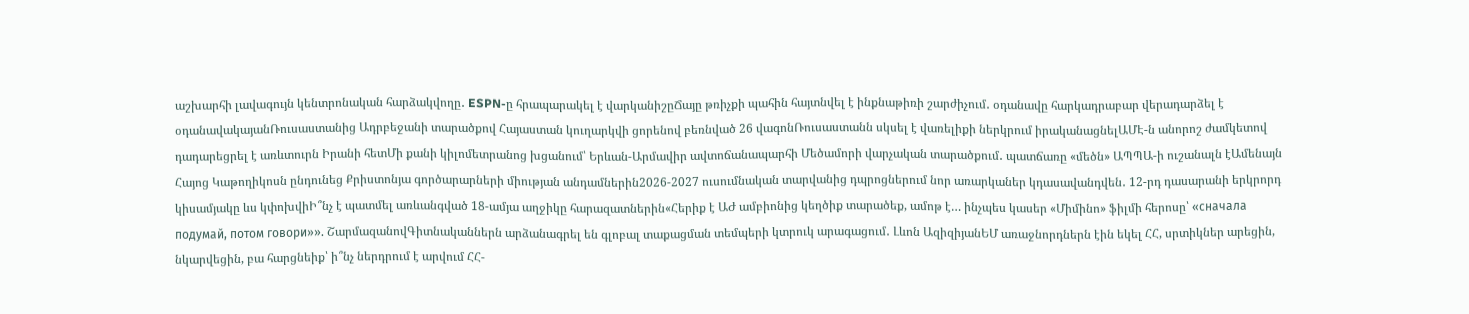աշխարհի լավագույն կենտրոնական հարձակվողը․ ESPN-ը հրապարակել է վարկանիշըՃայը թռիչքի պահին հայտնվել է ինքնաթիռի շարժիչում․ օդանավը հարկադրաբար վերադարձել է օդանավակայանՌուսաստանից Ադրբեջանի տարածքով Հայաստան կուղարկվի ցորենով բեռնված 26 վագոնՌուսաստանն սկսել է վառելիքի ներկրում իրականացնելԱՄԷ-ն անորոշ ժամկետով դադարեցրել է առևտուրն Իրանի հետՄի քանի կիլոմետրանոց խցանում՝ Երևան-Արմավիր ավտոճանապարհի Մեծամորի վարչական տարածքում․ պատճառը «մեծն» ԱՊՊԱ-ի ուշանալն էԱմենայն Հայոց Կաթողիկոսն ընդունեց Քրիստոնյա գործարարների միության անդամներին2026-2027 ուսումնական տարվանից դպրոցներում նոր առարկաներ կդասավանդվեն․ 12-րդ դասարանի երկրորդ կիսամյակը ևս կփոխվիԻ՞նչ է պատմել առևանգված 18-ամյա աղջիկը հարազատներին«Հերիք է ԱԺ ամբիոնից կեղծիք տարածեք, ամոթ է… ինչպես կասեր «Միմինո» ֆիլմի հերոսը՝ «сначала подумай, потом говори»». ՇարմազանովԳիտնականներն արձանագրել են գլոբալ տաքացման տեմպերի կտրուկ արագացում․ Լևոն ԱզիզիյանԵՄ առաջնորդներն էին եկել ՀՀ, սրտիկներ արեցին, նկարվեցին, բա հարցնեիք՝ ի՞նչ ներդրում է արվում ՀՀ-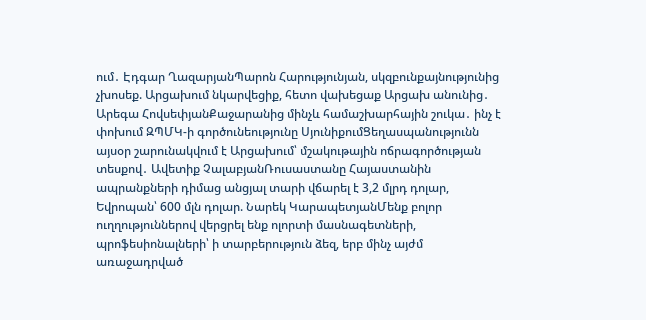ում․ Էդգար ՂազարյանՊարոն Հարությունյան, սկզբունքայնությունից չխոսեք. Արցախում նկարվեցիք, հետո վախեցաք Արցախ անունից․ Արեգա ՀովսեփյանՔաջարանից մինչև համաշխարհային շուկա․ ինչ է փոխում ԶՊՄԿ-ի գործունեությունը ՍյունիքումՑեղասպանությունն այսօր շարունակվում է Արցախում՝ մշակութային ոճրագործության տեսքով․ Ավետիք ՉալաբյանՌուսաստանը Հայաստանին ապրանքների դիմաց անցյալ տարի վճարել է 3,2 մլրդ դոլար, Եվրոպան՝ 600 մլն դոլար. Նարեկ ԿարապետյանՄենք բոլոր ուղղություններով վերցրել ենք ոլորտի մասնագետների, պրոֆեսիոնալների՝ ի տարբերություն ձեզ, երբ մինչ այժմ առաջադրված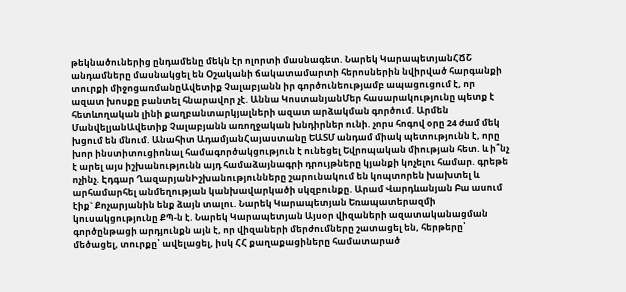թեկնածուներից ընդամենը մեկն էր ոլորտի մասնագետ. Նարեկ ԿարապետյանՀՃՇ անդամները մասնակցել են Օշականի ճակատամարտի հերոսներին նվիրված հարգանքի տուրքի միջոցառմանըԱվետիք Չալաբյանն իր գործունեությամբ ապացուցում է, որ ազատ խոսքը բանտել հնարավոր չէ. Աննա ԿոստանյանՄեր հասարակությունը պետք է հետևողական լինի քաղբանտարկյալների ազատ արձակման գործում. Արմեն ՄանվելյանԱվետիք Չալաբյանն առողջական խնդիրներ ունի. չորս հոգով օրը 24 ժամ մեկ խցում են մնում. Անահիտ ԱդամյանՀայաստանը ԵԱՏՄ անդամ միակ պետությունն է, որը խոր ինստիտուցիոնալ համագործակցություն է ունեցել Եվրոպական միության հետ. և ի՞նչ է արել այս իշխանությունն այդ համաձայնագրի դրույթները կյանքի կոչելու համար. գրեթե ոչինչ. Էդգար ՂազարյանԻշխանությունները շարունակում են կոպտորեն խախտել և արհամարհել անմեղության կանխավարկածի սկզբունքը. Արամ Վարդևանյան Բա ասում էիք` Քոչարյանին ենք ձայն տալու. Նարեկ Կարապետյան Եռապատերազմի կուսակցությունը ՔՊ-ն է. Նարեկ Կարապետյան Այսօր վիզաների ազատականացման գործընթացի արդյունքն այն է, որ վիզաների մերժումները շատացել են, հերթերը՝ մեծացել, տուրքը՝ ավելացել, իսկ ՀՀ քաղաքացիները համատարած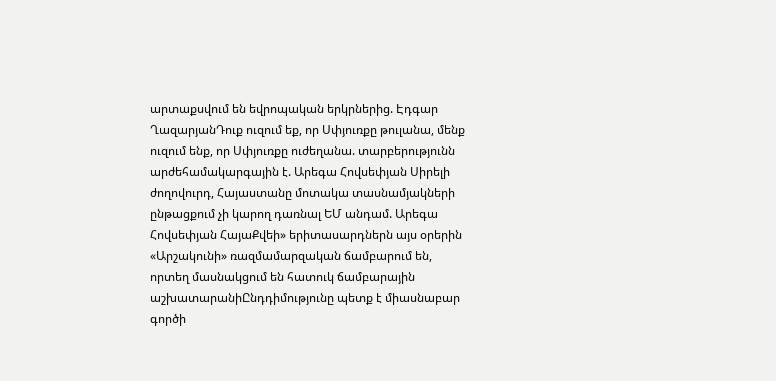արտաքսվում են եվրոպական երկրներից. Էդգար ՂազարյանԴուք ուզում եք, որ Սփյուռքը թուլանա, մենք ուզում ենք, որ Սփյուռքը ուժեղանա. տարբերությունն արժեհամակարգային է. Արեգա Հովսեփյան Սիրելի ժողովուրդ, Հայաստանը մոտակա տասնամյակների ընթացքում չի կարող դառնալ ԵՄ անդամ. Արեգա Հովսեփյան ՀայաՔվեի» երիտասարդներն այս օրերին «Արշակունի» ռազմամարզական ճամբարում են, որտեղ մասնակցում են հատուկ ճամբարային աշխատարանիԸնդդիմությունը պետք է միասնաբար գործի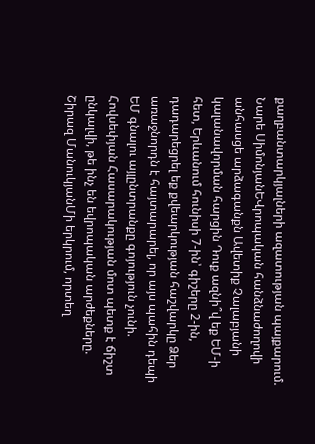քաղբանտարկյալների ազատության պայքարում. Նարե ՍիմոնյանԵՎրոպական հանձնաժողովի անհասցե արձագանքն Ավետիք Չալաբյանի կալանավորման հարցին Դուք ազնի՞վ եք ԵՄ-ի հետ, Երևանում հունիսի 7-ին՝ գիշերը 2-ին, դադարեցրել եք քվեարկության հաշվարկը Ձեր առաջնորդն է հայտարարել, որ այս պահին դեպի ԵՄ գնալու այլընտրանքը գոյություն չունի. Հովսեփյան Հասարակության մոտ պետք է ճիշտ ընկալվի, թե ինչ են եվրոպական արժեքները. Շիրազ ՄանուկյանՄի երկրում, որտեղ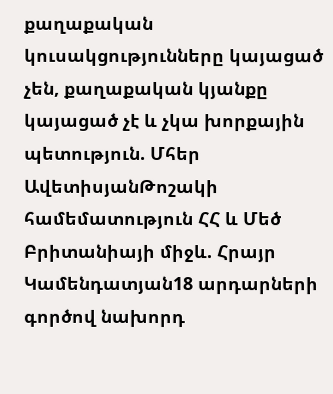քաղաքական կուսակցությունները կայացած չեն, քաղաքական կյանքը կայացած չէ և չկա խորքային պետություն. Մհեր ԱվետիսյանԹոշակի համեմատություն ՀՀ և Մեծ Բրիտանիայի միջև. Հրայր Կամենդատյան18 արդարների գործով նախորդ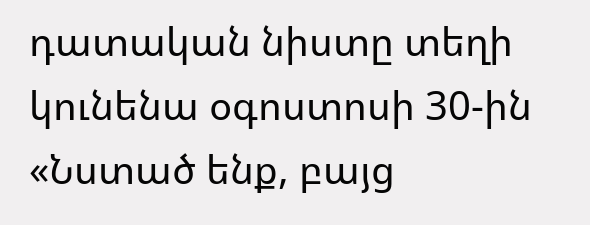դատական նիստը տեղի կունենա օգոստոսի 30-ին «Նստած ենք, բայց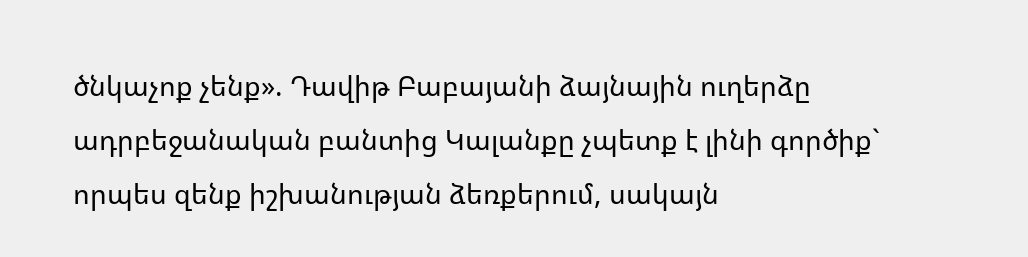ծնկաչոք չենք». Դավիթ Բաբայանի ձայնային ուղերձը ադրբեջանական բանտից Կալանքը չպետք է լինի գործիք` որպես զենք իշխանության ձեռքերում, սակայն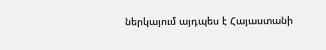ներկայում այդպես է Հայաստանի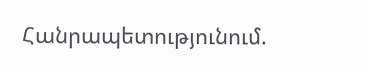Հանրապետությունում.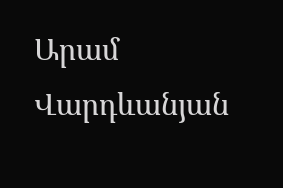Արամ Վարդևանյան